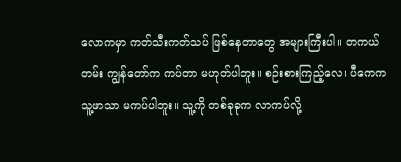လောကမှာ ကတ်သီးကတ်သပ် ဖြစ်နေတာတွေ အများကြီးပါ။ တကယ်တမ်း ကျွန်တော်က ကပ်တာ မဟုတ်ပါဘူး။ စဉ်းစားကြည့်လေ၊ ပီကေက သူ့ဖာသာ မကပ်ပါဘူး။ သူ့ကို တစ်ခုခုက လာကပ်လို့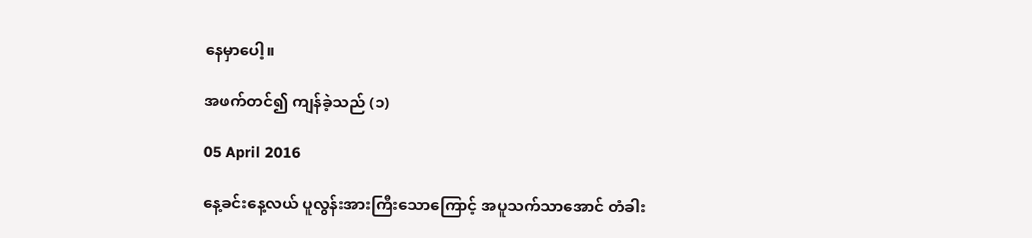နေမှာပေါ့။

အဖက်တင်၍ ကျန်ခဲ့သည် (၁)

05 April 2016

နေ့ခင်းနေ့လယ် ပူလွန်းအားကြီးသောကြောင့် အပူသက်သာအောင် တံခါး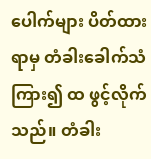ပေါက်များ ပိတ်ထားရာမှ တံခါးခေါက်သံကြား၍ ထ ဖွင့်လိုက်သည်။ တံခါး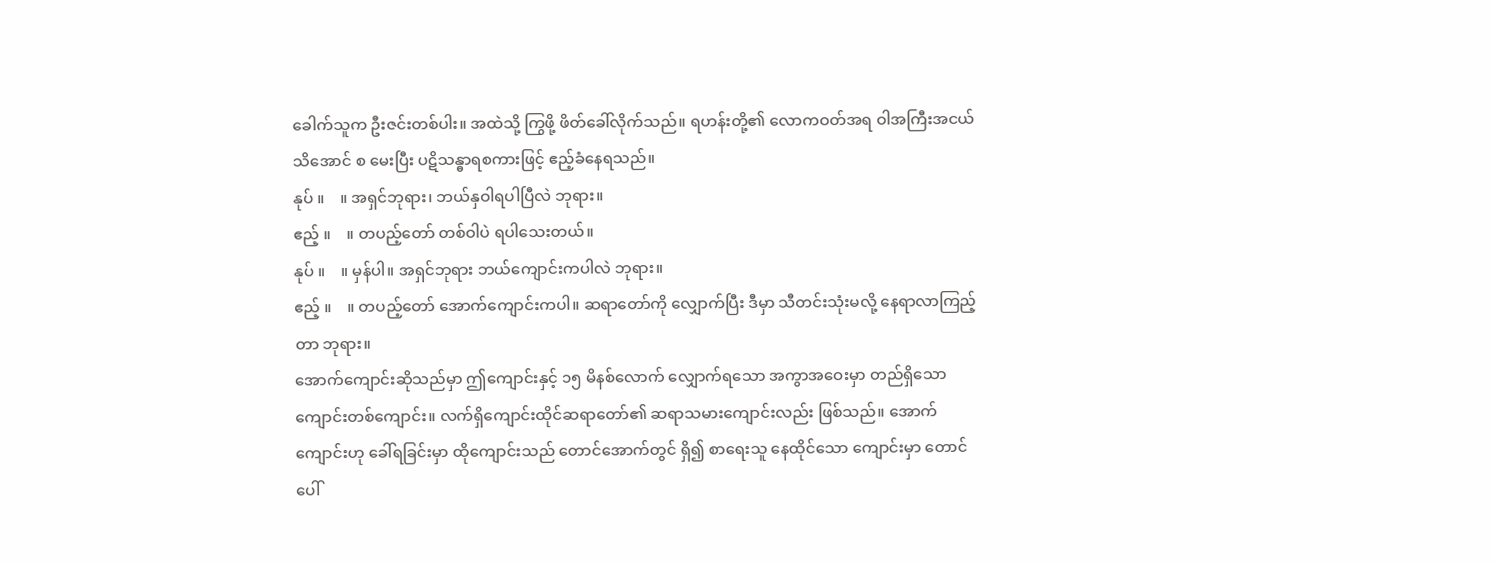ခေါက်သူက ဦးဇင်းတစ်ပါး။ အထဲသို့ ကြွဖို့ ဖိတ်ခေါ်လိုက်သည်။ ရဟန်းတို့၏ လောကဝတ်အရ ဝါအကြီးအငယ်သိအောင် စ မေးပြီး ပဋိသန္ဓာရစကားဖြင့် ဧည့်ခံနေရသည်။
နုပ် ။    ။ အရှင်ဘုရား၊ ဘယ်နှဝါရပါပြီလဲ ဘုရား။
ဧည့် ။    ။ တပည့်တော် တစ်ဝါပဲ ရပါသေးတယ်။
နုပ် ။    ။ မှန်ပါ။ အရှင်ဘုရား ဘယ်ကျောင်းကပါလဲ ဘုရား။
ဧည့် ။    ။ တပည့်တော် အောက်ကျောင်းကပါ။ ဆရာတော်ကို လျှောက်ပြီး ဒီမှာ သီတင်းသုံးမလို့ နေရာလာကြည့်တာ ဘုရား။
အောက်ကျောင်းဆိုသည်မှာ ဤကျောင်းနှင့် ၁၅ မိနစ်လောက် လျှောက်ရသော အကွာအဝေးမှာ တည်ရှိသော ကျောင်းတစ်ကျောင်း။ လက်ရှိကျောင်းထိုင်ဆရာတော်၏ ဆရာသမားကျောင်းလည်း ဖြစ်သည်။ အောက်ကျောင်းဟု ခေါ်ရခြင်းမှာ ထိုကျောင်းသည် တောင်အောက်တွင် ရှိ၍ စာရေးသူ နေထိုင်သော ကျောင်းမှာ တောင်ပေါ်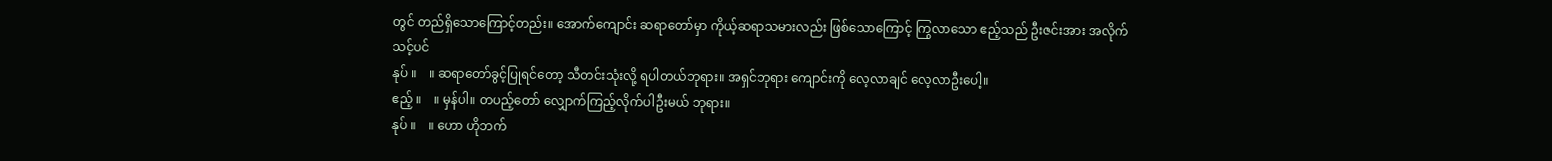တွင် တည်ရှိသောကြောင့်တည်း။ အောက်ကျောင်း ဆရာတော်မှာ ကိုယ့်ဆရာသမားလည်း ဖြစ်သောကြောင့် ကြွလာသော ဧည့်သည် ဦးဇင်းအား အလိုက်သင့်ပင်
နုပ် ။    ။ ဆရာတော်ခွင့်ပြုရင်တော့ သီတင်းသုံးလို့ ရပါတယ်ဘုရား။ အရှင်ဘုရား ကျောင်းကို လေ့လာချင် လေ့လာဦးပေါ့။
ဧည့် ။    ။ မှန်ပါ။ တပည့်တော် လျှောက်ကြည့်လိုက်ပါဦးမယ် ဘုရား။
နုပ် ။    ။ ဟော ဟိုဘက်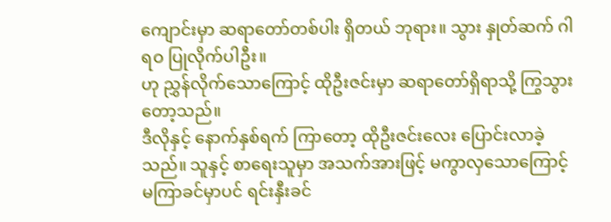ကျောင်းမှာ ဆရာတော်တစ်ပါး ရှိတယ် ဘုရား။ သွား နှုတ်ဆက် ဂါရဝ ပြုလိုက်ပါဦး။
ဟု ညွှန်လိုက်သောကြောင့် ထိုဦးဇင်းမှာ ဆရာတော်ရှိရာသို့ ကြွသွားတော့သည်။
ဒီလိုနှင့် နောက်နှစ်ရက် ကြာတော့ ထိုဦးဇင်းလေး ပြောင်းလာခဲ့သည်။ သူနှင့် စာရေးသူမှာ အသက်အားဖြင့် မကွာလှသောကြောင့် မကြာခင်မှာပင် ရင်းနှီးခင်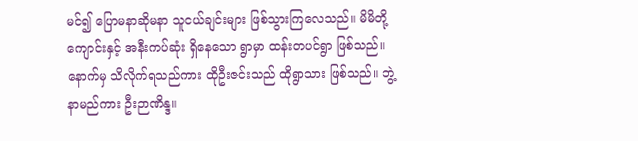မင်၍ ပြောမနာဆိုမနာ သူငယ်ချင်းများ ဖြစ်သွားကြလေသည်။ မိမိတို့ကျောင်းနှင့် အနီးကပ်ဆုံး ရှိနေသော ရွာမှာ ထန်းတပင်ရွာ ဖြစ်သည်။ နောက်မှ သိလိုက်ရသည်ကား ထိုဦးဇင်းသည် ထိုရွာသား ဖြစ်သည်။ ဘွဲ့နာမည်ကား ဦးဉာဏိန္ဒ။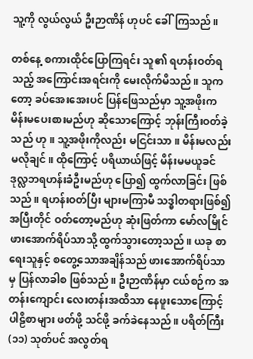သူ့ကို လွယ်လွယ် ဦးဉာဏိန် ဟုပင် ခေါ်ကြသည်။

တစ်နေ့ စကားထိုင်ပြောကြရင်း သူ၏ ရဟန်းဝတ်ရသည့် အကြောင်းအရင်းကို မေးလိုက်မိသည်။ သူကတော့ ခပ်အေးအေးပင် ပြန်ဖြေသည်မှာ သူ့အဖိုးက မိန်းမပေးစားမည်ဟု ဆိုသောကြောင့် ဘုန်းကြီးဝတ်ခဲ့သည် ဟု။ သူ့အဖိုးကိုလည်း မငြင်းသာ။ မိန်းမလည်း မလိုချင်။ ထိုကြောင့် ပရိယာယ်ဖြင့် မိန်းမမယူခင် ဒုလ္လဘရဟန်းခံဦးမည်ဟု ပြော၍ ထွက်လာခြင်း ဖြစ်သည်။ ရဟန်းဝတ်ပြီး များမကြာမီ သဒ္ဓါတရားဖြစ်၍ အပြီးတိုင် ဝတ်တော့မည်ဟု ဆုံးဖြတ်ကာ မော်လမြိုင် ဖားအောက်ရိပ်သာသို့ ထွက်သွားတော့သည်။ ယခု စာရေးသူနှင့် စတွေ့သောအချိန်သည် ဖားအောက်ရိပ်သာမှ ပြန်လာခါစ ဖြစ်သည်။ ဦးဉာဏိန်မှာ ငယ်စဉ်က အတန်းကျောင်း လေးတန်းအထိသာ နေဖူးသောကြောင့် ပါဠိစာများ ဖတ်ဖို့ သင်ဖို့ ခက်ခဲနေသည်။ ပရိတ်ကြီး (၁၁) သုတ်ပင် အလွတ်ရ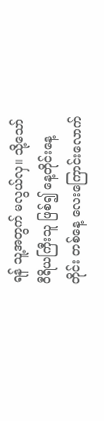ရန် သူ့အတွက် မလွယ်လှ။ သို့သော် ဝီရိယကြီးသူ ဖြစ်၍ နေ့တိုင်းနေ့တိုင်း တစ်နေ့ လေးကြောင်းလောက်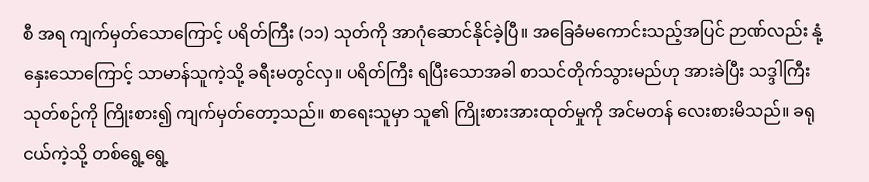စီ အရ ကျက်မှတ်သောကြောင့် ပရိတ်ကြီး (၁၁) သုတ်ကို အာဂုံဆောင်နိုင်ခဲ့ပြီ။ အခြေခံမကောင်းသည့်အပြင် ဉာဏ်လည်း နုံ့နှေးသောကြောင့် သာမာန်သူကဲ့သို့ ခရီးမတွင်လှ။ ပရိတ်ကြီး ရပြီးသောအခါ စာသင်တိုက်သွားမည်ဟု အားခဲပြီး သဒ္ဒါကြီး သုတ်စဉ်ကို ကြိုးစား၍ ကျက်မှတ်တော့သည်။ စာရေးသူမှာ သူ၏ ကြိုးစားအားထုတ်မှုကို အင်မတန် လေးစားမိသည်။ ခရုငယ်ကဲ့သို့ တစ်ရွေ့ရွေ့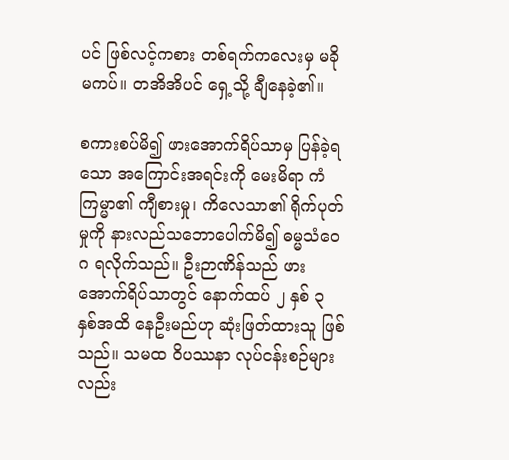ပင် ဖြစ်လင့်ကစား တစ်ရက်ကလေးမှ မခိုမကပ်။ တအိအိပင် ရှေ့သို့ ချီနေခဲ့၏။

စကားစပ်မိ၍ ဖားအောက်ရိပ်သာမှ ပြန်ခဲ့ရသော အကြောင်းအရင်းကို မေးမိရာ ကံကြမ္မာ၏ ကျီစားမှု၊ ကိလေသာ၏ ရိုက်ပုတ်မှုကို နားလည်သဘောပေါက်မိ၍ ဓမ္မသံဝေဂ ရလိုက်သည်။ ဦးဉာဏိန်သည် ဖားအောက်ရိပ်သာတွင် နောက်ထပ် ၂ နှစ် ၃ နှစ်အထိ နေဦးမည်ဟု ဆုံးဖြတ်ထားသူ ဖြစ်သည်။ သမထ ဝိပဿနာ လုပ်ငန်းစဉ်များလည်း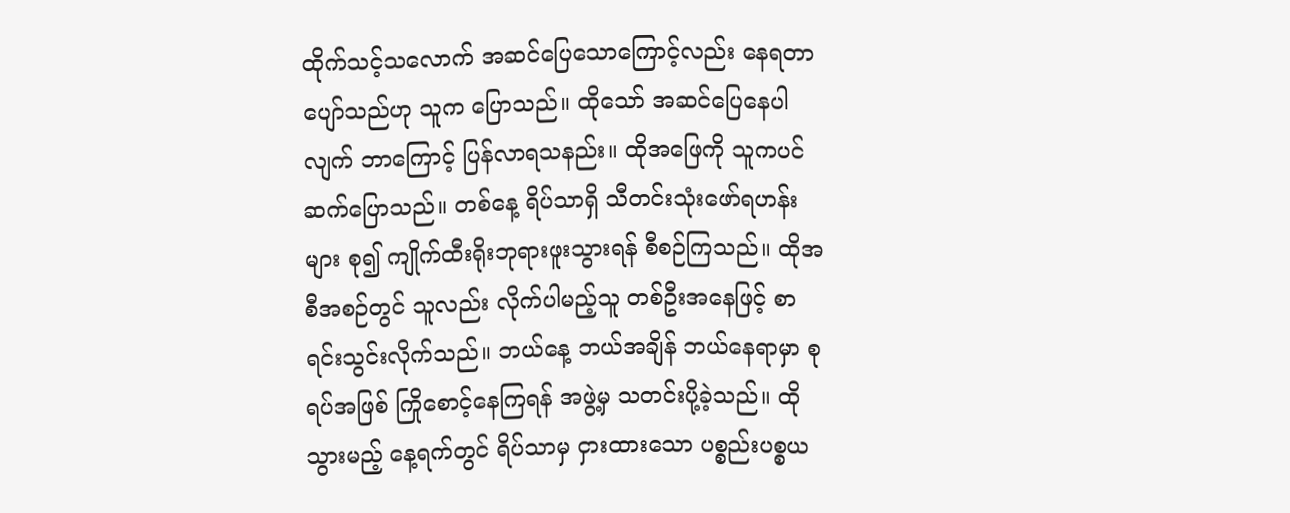ထိုက်သင့်သလောက် အဆင်ပြေသောကြောင့်လည်း နေရတာ ပျော်သည်ဟု သူက ပြောသည်။ ထိုသော် အဆင်ပြေနေပါလျက် ဘာကြောင့် ပြန်လာရသနည်း။ ထိုအဖြေကို သူကပင် ဆက်ပြောသည်။ တစ်နေ့ ရိပ်သာရှိ သီတင်းသုံးဖော်ရဟန်းများ စု၍ ကျိုက်ထီးရိုးဘုရားဖူးသွားရန် စီစဉ်ကြသည်။ ထိုအစီအစဉ်တွင် သူလည်း လိုက်ပါမည့်သူ တစ်ဦးအနေဖြင့် စာရင်းသွင်းလိုက်သည်။ ဘယ်နေ့ ဘယ်အချိန် ဘယ်နေရာမှာ စုရပ်အဖြစ် ကြိုစောင့်နေကြရန် အဖွဲ့မှ သတင်းပို့ခဲ့သည်။ ထိုသွားမည့် နေ့ရက်တွင် ရိပ်သာမှ ငှားထားသော ပစ္စည်းပစ္စယ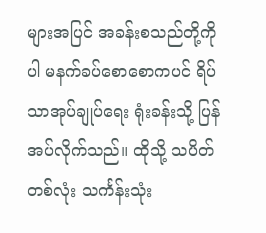များအပြင် အခန်းစသည်တို့ကိုပါ မနက်ခပ်စောစောကပင် ရိပ်သာအုပ်ချုပ်ရေး ရုံးခန်းသို့ ပြန်အပ်လိုက်သည်။ ထိုသို့ သပိတ်တစ်လုံး သင်္ကန်းသုံး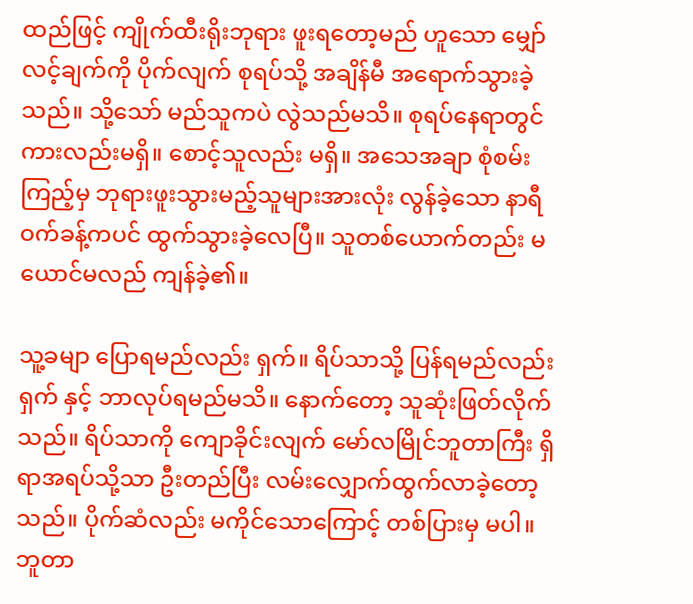ထည်ဖြင့် ကျိုက်ထီးရိုးဘုရား ဖူးရတော့မည် ဟူသော မျှော်လင့်ချက်ကို ပိုက်လျက် စုရပ်သို့ အချိန်မီ အရောက်သွားခဲ့သည်။ သို့သော် မည်သူကပဲ လွဲသည်မသိ။ စုရပ်နေရာတွင် ကားလည်းမရှိ။ စောင့်သူလည်း မရှိ။ အသေအချာ စုံစမ်းကြည့်မှ ဘုရားဖူးသွားမည့်သူများအားလုံး လွန်ခဲ့သော နာရီဝက်ခန့်ကပင် ထွက်သွားခဲ့လေပြီ။ သူတစ်ယောက်တည်း မယောင်မလည် ကျန်ခဲ့၏။

သူ့ခမျာ ပြောရမည်လည်း ရှက်။ ရိပ်သာသို့ ပြန်ရမည်လည်း ရှက် နှင့် ဘာလုပ်ရမည်မသိ။ နောက်တော့ သူဆုံးဖြတ်လိုက်သည်။ ရိပ်သာကို ကျောခိုင်းလျက် မော်လမြိုင်ဘူတာကြီး ရှိရာအရပ်သို့သာ ဦးတည်ပြီး လမ်းလျှောက်ထွက်လာခဲ့တော့သည်။ ပိုက်ဆံလည်း မကိုင်သောကြောင့် တစ်ပြားမှ မပါ။ ဘူတာ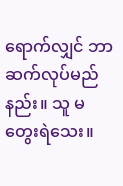ရောက်လျှင် ဘာဆက်လုပ်မည်နည်း။ သူ မတွေးရဲသေး။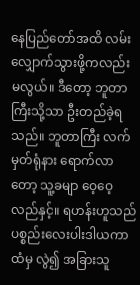နေပြည်တော်အထိ လမ်းလျှောက်သွားဖို့ကလည်း မလွယ်။ ဒီတော့ ဘူတာကြီးသို့သာ ဦးတည်ခဲ့ရသည်။ ဘူတာကြီး လက်မှတ်ရုံနား ရောက်လာတော့ သူ့ခမျာ ဝေ့ဝေ့လည်နှင့်။ ရဟန်းဟူသည် ပစ္စည်းလေးပါးဒါယကာထံမှ လွဲ၍ အခြားသူ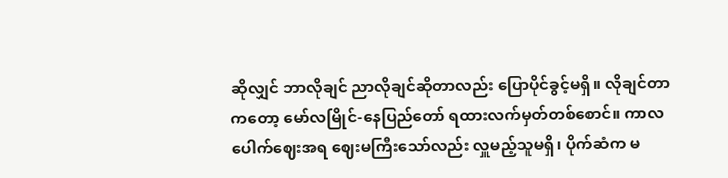ဆိုလျှင် ဘာလိုချင် ညာလိုချင်ဆိုတာလည်း ပြောပိုင်ခွင့်မရှိ။ လိုချင်တာကတော့ မော်လမြိုင်-နေပြည်တော် ရထားလက်မှတ်တစ်စောင်။ ကာလပေါက်ဈေးအရ ဈေးမကြီးသော်လည်း လှူမည့်သူမရှိ၊ ပိုက်ဆံက မ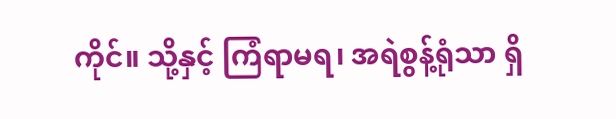ကိုင်။ သို့နှင့် ကြံရာမရ၊ အရဲစွန့်ရုံသာ ရှိ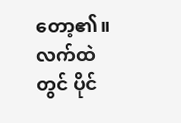တော့၏။ လက်ထဲတွင် ပိုင်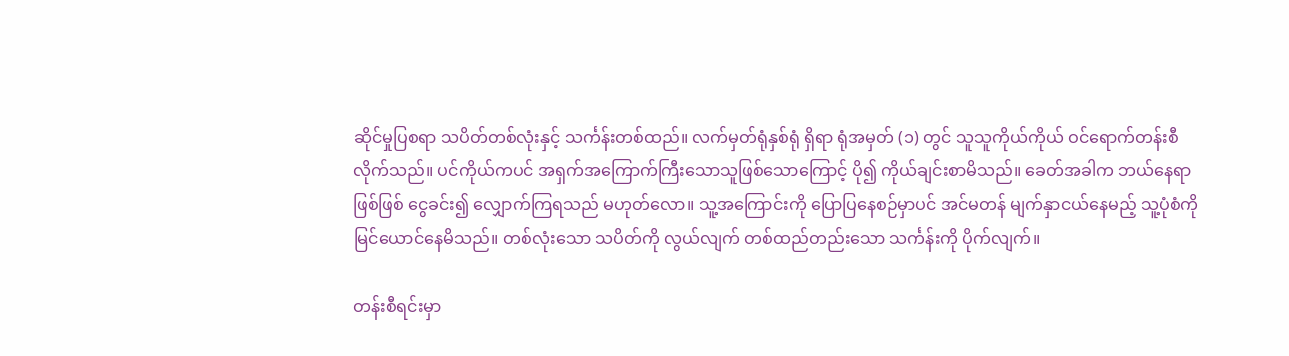ဆိုင်မှုပြစရာ သပိတ်တစ်လုံးနှင့် သင်္ကန်းတစ်ထည်။ လက်မှတ်ရုံနှစ်ရုံ ရှိရာ ရုံအမှတ် (၁) တွင် သူသူကိုယ်ကိုယ် ဝင်ရောက်တန်းစီလိုက်သည်။ ပင်ကိုယ်ကပင် အရှက်အကြောက်ကြီးသောသူဖြစ်သောကြောင့် ပို၍ ကိုယ်ချင်းစာမိသည်။ ခေတ်အခါက ဘယ်နေရာဖြစ်ဖြစ် ငွေခင်း၍ လျှောက်ကြရသည် မဟုတ်လော။ သူ့အကြောင်းကို ပြောပြနေစဉ်မှာပင် အင်မတန် မျက်နှာငယ်နေမည့် သူ့ပုံစံကို မြင်ယောင်နေမိသည်။ တစ်လုံးသော သပိတ်ကို လွယ်လျက် တစ်ထည်တည်းသော သင်္ကန်းကို ပိုက်လျက်။

တန်းစီရင်းမှာ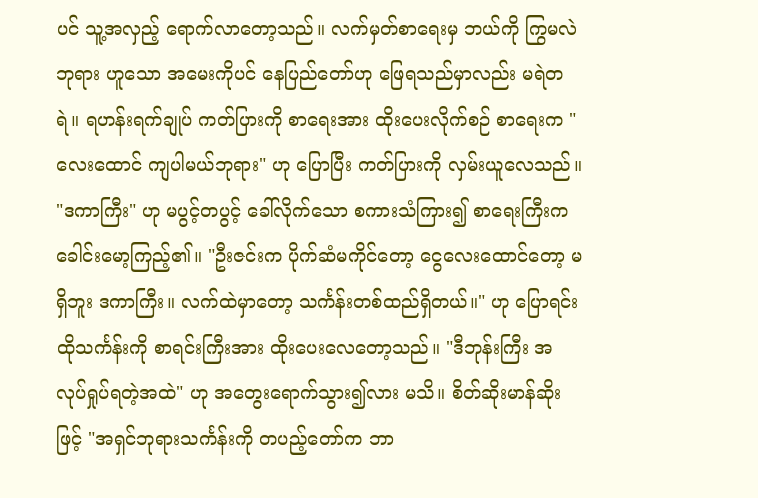ပင် သူ့အလှည့် ရောက်လာတော့သည်။ လက်မှတ်စာရေးမှ ဘယ်ကို ကြွမလဲ ဘုရား ဟူသော အမေးကိုပင် နေပြည်တော်ဟု ဖြေရသည်မှာလည်း မရဲတရဲ။ ရဟန်းရက်ချုပ် ကတ်ပြားကို စာရေးအား ထိုးပေးလိုက်စဉ် စာရေးက "လေးထောင် ကျပါမယ်ဘုရား" ဟု ပြောပြီး ကတ်ပြားကို လှမ်းယူလေသည်။ "ဒကာကြီး" ဟု မပွင့်တပွင့် ခေါ်လိုက်သော စကားသံကြား၍ စာရေးကြီးက ခေါင်းမော့ကြည့်၏။ "ဦးဇင်းက ပိုက်ဆံမကိုင်တော့ ငွေလေးထောင်တော့ မရှိဘူး ဒကာကြီး။ လက်ထဲမှာတော့ သင်္ကန်းတစ်ထည်ရှိတယ်။" ဟု ပြောရင်း ထိုသင်္ကန်းကို စာရင်းကြီးအား ထိုးပေးလေတော့သည်။ "ဒီဘုန်းကြီး အလုပ်ရှုပ်ရတဲ့အထဲ" ဟု အတွေးရောက်သွား၍လား မသိ။ စိတ်ဆိုးမာန်ဆိုးဖြင့် "အရှင်ဘုရားသင်္ကန်းကို တပည့်တော်က ဘာ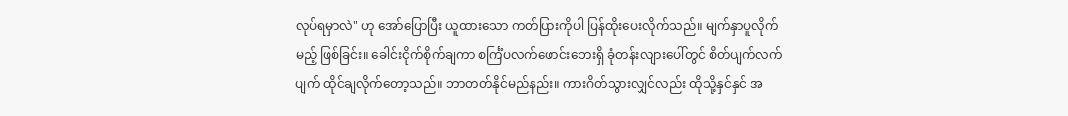လုပ်ရမှာလဲ" ဟု အော်ပြောပြီး ယူထားသော ကတ်ပြားကိုပါ ပြန်ထိုးပေးလိုက်သည်။ မျက်နှာပူလိုက်မည့် ဖြစ်ခြင်း။ ခေါင်းငိုက်စိုက်ချကာ စင်္ကြံပလက်ဖောင်းဘေးရှိ ခုံတန်းလျားပေါ်တွင် စိတ်ပျက်လက်ပျက် ထိုင်ချလိုက်တော့သည်။ ဘာတတ်နိုင်မည်နည်း။ ကားဂိတ်သွားလျှင်လည်း ထိုသို့နှင်နှင် အ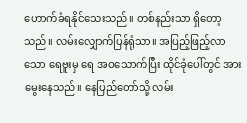ဟောက်ခံရနိုင်သေးသည်။ တစ်နည်းသာ ရှိတော့သည်။ လမ်းလျှောက်ပြန်ရုံသာ။ အပြည့်ဖြည့်လာသော ရေဗူးမှ ရေ အဝသောက်ပြီး ထိုင်ခုံပေါ်တွင် အားမွေးနေသည်။ နေပြည်တော်သို့ လမ်း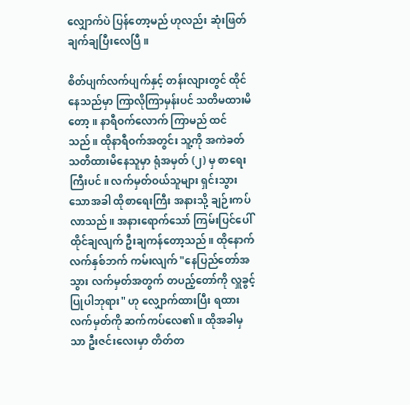လျှောက်ပဲ ပြန်တော့မည် ဟုလည်း ဆုံးဖြတ်ချက်ချပြီးလေပြီ။

စိတ်ပျက်လက်ပျက်နှင့် တန်းလျားတွင် ထိုင်နေသည်မှာ ကြာလိုကြာမှန်းပင် သတိမထားမိတော့။ နာရီဝက်လောက် ကြာမည် ထင်သည်။ ထိုနာရီဝက်အတွင်း သူ့ကို အကဲခတ် သတိထားမိနေသူမှာ ရုံအမှတ် (၂) မှ စာရေးကြီးပင်။ လက်မှတ်ဝယ်သူများ ရှင်းသွားသောအခါ ထိုစာရေးကြီး အနားသို့ ချဉ်းကပ်လာသည်။ အနားရောက်သော် ကြမ်းပြင်ပေါ် ထိုင်ချလျက် ဦးချကန်တော့သည်။ ထိုနောက် လက်နှစ်ဘက် ကမ်းလျက် "နေပြည်တော်အသွား လက်မှတ်အတွက် တပည့်တော်ကို လှူခွင့်ပြုပါဘုရား" ဟု လျှောက်ထားပြီး ရထားလက်မှတ်ကို ဆက်ကပ်လေ၏။ ထိုအခါမှသာ ဦးဇင်းလေးမှာ တိတ်တ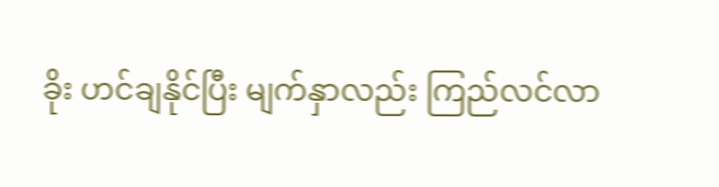ခိုး ဟင်ချနိုင်ပြီး မျက်နှာလည်း ကြည်လင်လာ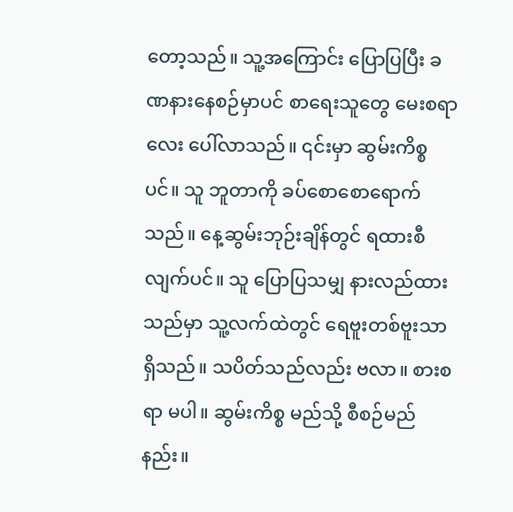တော့သည်။ သူ့အကြောင်း ပြောပြပြီး ခဏနားနေစဉ်မှာပင် စာရေးသူတွေ မေးစရာလေး ပေါ်လာသည်။ ၎င်းမှာ ဆွမ်းကိစ္စပင်။ သူ ဘူတာကို ခပ်စောစောရောက်သည်။ နေ့ဆွမ်းဘုဉ်းချိန်တွင် ရထားစီလျက်ပင်။ သူ ပြောပြသမျှ နားလည်ထားသည်မှာ သူ့လက်ထဲတွင် ရေဗူးတစ်ဗူးသာ ရှိသည်။ သပိတ်သည်လည်း ဗလာ။ စားစရာ မပါ။ ဆွမ်းကိစ္စ မည်သို့ စီစဉ်မည်နည်း။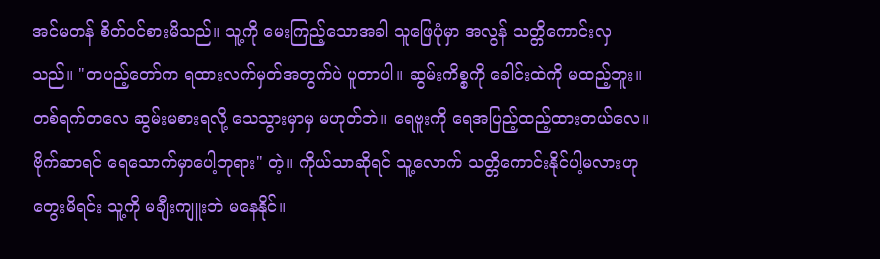အင်မတန် စိတ်ဝင်စားမိသည်။ သူ့ကို မေးကြည့်သောအခါ သူဖြေပုံမှာ အလွန် သတ္တိကောင်းလှသည်။ "တပည့်တော်က ရထားလက်မှတ်အတွက်ပဲ ပူတာပါ။ ဆွမ်းကိစ္စကို ခေါင်းထဲကို မထည့်ဘူး။ တစ်ရက်တလေ ဆွမ်းမစားရလို့ သေသွားမှာမှ မဟုတ်ဘဲ။ ရေဗူးကို ရေအပြည့်ထည့်ထားတယ်လေ။ ဗိုက်ဆာရင် ရေသောက်မှာပေါ့ဘုရား" တဲ့။ ကိုယ်သာဆိုရင် သူ့လောက် သတ္တိကောင်းနိုင်ပါ့မလားဟု တွေးမိရင်း သူ့ကို မချီးကျူးဘဲ မနေနိုင်။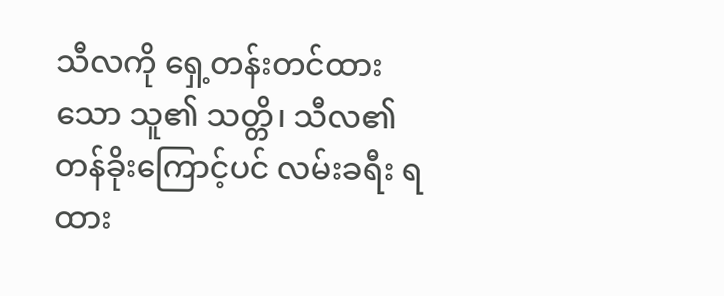သီလကို ရှေ့တန်းတင်ထားသော သူ၏ သတ္တိ၊ သီလ၏ တန်ခိုးကြောင့်ပင် လမ်းခရီး ရထား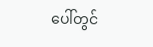ပေါ်တွင်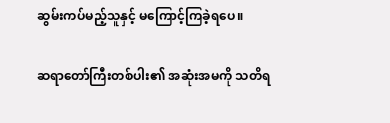ဆွမ်းကပ်မည့်သူနှင့် မကြောင့်ကြခဲ့ရပေ။

ဆရာတော်ကြီးတစ်ပါး၏ အဆုံးအမကို သတိရ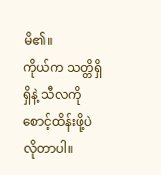မိ၏။
ကိုယ်က သတ္တိရှိရှိနဲ့ သီလကို စောင့်ထိန်းဖို့ပဲ လိုတာပါ။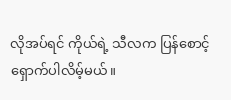လိုအပ်ရင် ကိုယ်ရဲ့ သီလက ပြန်စောင့်ရှောက်ပါလိမ့်မယ်။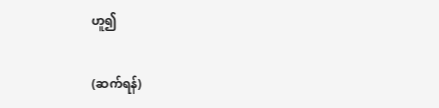ဟူ၍

(ဆက်ရန်)